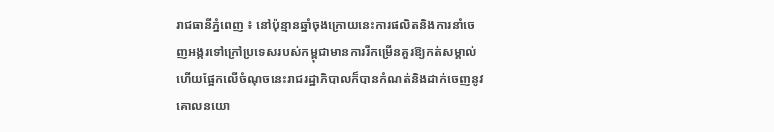រាជធានីភ្នំពេញ ៖ នៅប៉ុន្មានឆ្នាំចុងក្រោយនេះការផលិតនិងការនាំចេញអង្ករទៅក្រៅប្រទេសរបស់កម្ពុជាមានការរីកម្រើនគួរឱ្យកត់សម្គាល់ ហើយផ្អែកលើចំណុចនេះរាជរដ្ឋាភិបាលក៏បានកំណត់និងដាក់ចេញនូវគោលនយោ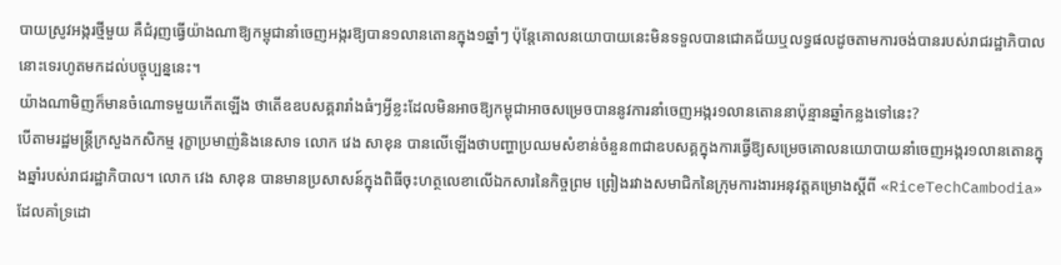បាយស្រូវអង្ករថ្មីមួយ គឺជំរុញធ្វើយ៉ាងណាឱ្យកម្ពុជានាំចេញអង្ករឱ្យបាន១លានតោនក្នុង១ឆ្នាំៗ ប៉ុន្តែគោលនយោបាយនេះមិនទទួលបានជោគជ័យឬលទ្ធផលដូចតាមការចង់បានរបស់រាជរដ្ឋាភិបាលនោះទេរហូតមកដល់បច្ចុប្បន្ននេះ។
យ៉ាងណាមិញក៏មានចំណោទមួយកើតឡើង ថាតើឧឧបសគ្គរារាំងធំៗអ្វីខ្លះដែលមិនអាចឱ្យកម្ពុជាអាចសម្រេចបាននូវការនាំចេញអង្ករ១លានតោននាប៉ុន្មានឆ្នាំកន្លងទៅនេះ?
បើតាមរដ្ឋមន្ត្រីក្រសួងកសិកម្ម រុក្ខាប្រមាញ់និងនេសាទ លោក វេង សាខុន បានលើឡើងថាបញ្ហាប្រឈមសំខាន់ចំនួន៣ជាឧបសគ្គក្នុងការធ្វើឱ្យសម្រេចគោលនយោបាយនាំចេញអង្ករ១លានតោនក្នុងឆ្នាំរបស់រាជរដ្ឋាភិបាល។ លោក វេង សាខុន បានមានប្រសាសន៍ក្នុងពិធីចុះហត្ថលេខាលើឯកសារនៃកិច្ចព្រម ព្រៀងរវាងសមាជិកនៃក្រុមការងារអនុវត្តគម្រោងស្តីពី «RiceTechCambodia» ដែលគាំទ្រដោ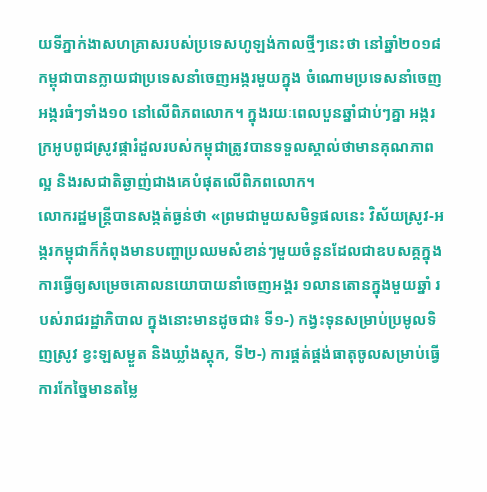យទីភ្នាក់ងាសហគ្រាសរបស់ប្រទេសហូឡង់កាលថ្មីៗនេះថា នៅឆ្នាំ២០១៨ កម្ពុជាបានក្លាយជាប្រទេសនាំចេញអង្ករមួយក្នុង ចំណោមប្រទេសនាំចេញអង្ករធំៗទាំង១០ នៅលើពិភពលោក។ ក្នុងរយៈពេលបួនឆ្នាំជាប់ៗគ្នា អង្ករក្រអូបពូជស្រូវផ្ការំដួលរបស់កម្ពុជាត្រូវបានទទួលស្គាល់ថាមានគុណភាពល្អ និងរសជាតិឆ្ងាញ់ជាងគេបំផុតលើពិភពលោក។
លោករដ្ឋមន្ត្រីបានសង្កត់ធ្ងន់ថា «ព្រមជាមួយសមិទ្ធផលនេះ វិស័យស្រូវ-អង្ករកម្ពុជាក៏កំពុងមានបញ្ហាប្រឈមសំខាន់ៗមួយចំនួនដែលជាឧបសគ្គក្នុងការធ្វើឲ្យសម្រេចគោលនយោបាយនាំចេញអង្គរ ១លានតោនក្នុងមួយឆ្នាំ របស់រាជរដ្ឋាភិបាល ក្នុងនោះមានដូចជា៖ ទី១-) កង្វះទុនសម្រាប់ប្រមូលទិញស្រូវ ខ្វះឡសម្ងួត និងឃ្លាំងស្តុក, ទី២-) ការផ្គត់ផ្គង់ធាតុចូលសម្រាប់ធ្វើការកែច្នៃមានតម្លៃ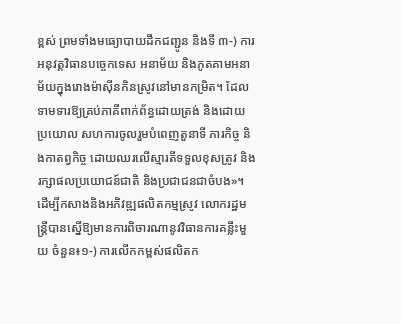ខ្ពស់ ព្រមទាំងមធ្យោបាយដឹកជញ្ជូន និងទី ៣-) ការអនុវត្តវិធានបច្ចេកទេស អនាម័យ និងភូតគាមអនាម័យក្នុងរោងម៉ាស៊ីនកិនស្រូវនៅមានកម្រិត។ ដែលទាមទារឱ្យគ្រប់ភាគីពាក់ព័ន្ធដោយត្រង់ និងដោយប្រយោល សហការចូលរួមបំពេញតួនាទី ភារកិច្ច និងកាតព្វកិច្ច ដោយឈរលើស្មារតីទទួលខុសត្រូវ និងរក្សាផលប្រយោជន៍ជាតិ និងប្រជាជនជាចំបង»។
ដើម្បីកសាងនិងអភិវឌ្ឍផលិតកម្មស្រូវ លោករដ្ឋមន្ត្រីបានស្នើឱ្យមានការពិចារណានូវវិធានការគន្លឹះមួយ ចំនួន៖១-) ការលើកកម្ពស់ផលិតក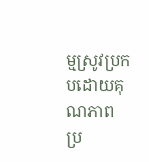ម្មស្រូវប្រកបដោយគុណភាព ប្រ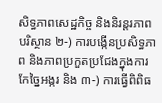សិទ្ធភាពសេដ្ឋកិច្ច និងនិរន្តរភាពបរិស្ថាន ២-) ការបង្កើនប្រសិទ្ធភាព និងភាពប្រកួតប្រជែងក្នុងការកែច្នៃអង្ករ និង ៣-) ការធ្វើពិពិធ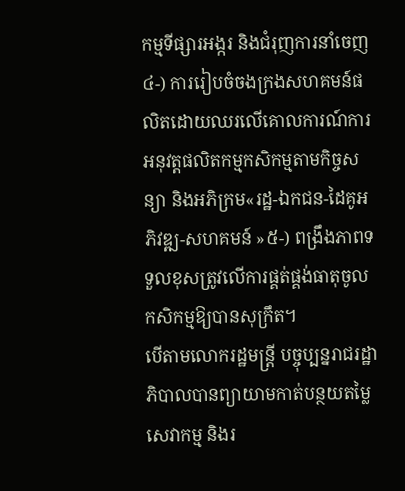កម្មទីផ្សារអង្ករ និងជំរុញការនាំចេញ ៤-) ការរៀបចំចងក្រងសហគមន៍ផលិតដោយឈរលើគោលការណ៍ការអនុវត្តផលិតកម្មកសិកម្មតាមកិច្ចសន្យា និងអភិក្រម«រដ្ឋ-ឯកជន-ដៃគូអភិវឌ្ឍ-សហគមន៍ »៥-) ពង្រឹងភាពទទួលខុសត្រូវលើការផ្គត់ផ្គង់ធាតុចូលកសិកម្មឱ្យបានសុក្រឹត។
បើតាមលោករដ្ឋមន្ត្រី បច្ចុប្បន្នរាជរដ្ឋាភិបាលបានព្យាយាមកាត់បន្ថយតម្លៃសេវាកម្ម និងរ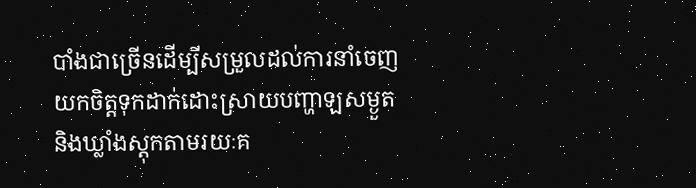បាំងជាច្រើនដើម្បីសម្រួលដល់ការនាំចេញ យកចិត្តទុកដាក់ដោះស្រាយបញ្ហាឡសម្ងួត និងឃ្លាំងស្តុកតាមរយៈគ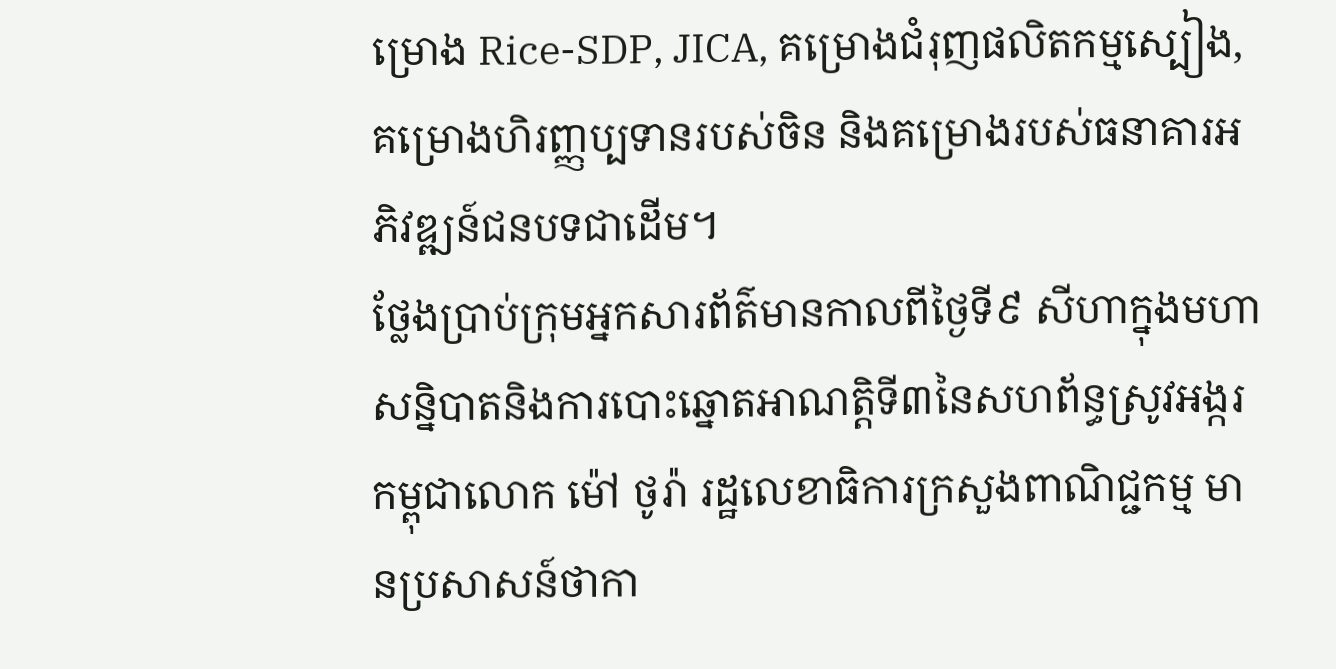ម្រោង Rice-SDP, JICA, គម្រោងជំរុញផលិតកម្មស្បៀង, គម្រោងហិរញ្ញប្បទានរបស់ចិន និងគម្រោងរបស់ធនាគារអភិវឌ្ឍន៍ជនបទជាដើម។
ថ្លែងប្រាប់ក្រុមអ្នកសារព័ត៌មានកាលពីថ្ងៃទី៩ សីហាក្នុងមហាសន្និបាតនិងការបោះឆ្នោតអាណត្តិទី៣នៃសហព័ន្ធស្រូវអង្ករកម្ពុជាលោក ម៉ៅ ថូរ៉ា រដ្ឋលេខាធិការក្រសួងពាណិជ្ជកម្ម មានប្រសាសន៍ថាកា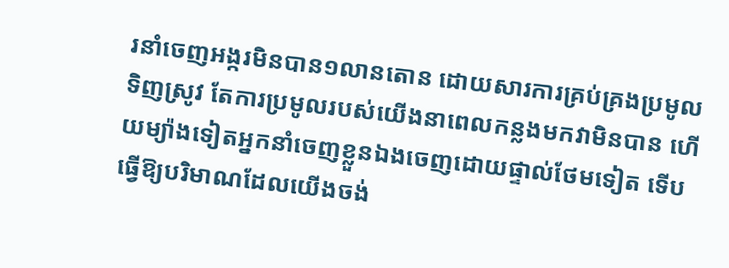រនាំចេញអង្ករមិនបាន១លានតោន ដោយសារការគ្រប់គ្រងប្រមូលទិញស្រូវ តែការប្រមូលរបស់យើងនាពេលកន្លងមកវាមិនបាន ហើយម្យ៉ាងទៀតអ្នកនាំចេញខ្លួនឯងចេញដោយផ្ទាល់ថែមទៀត ទើបធ្វើឱ្យបរិមាណដែលយើងចង់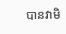បានវាមិ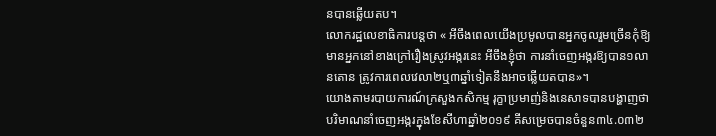នបានឆ្លើយតប។
លោករដ្ឋលេខាធិការបន្តថា « អីចឹងពេលយើងប្រមូលបានអ្នកចូលរួមច្រើនកុំឱ្យមានអ្នកនៅខាងក្រៅរឿងស្រូវអង្ករនេះ អីចឹងខ្ញុំថា ការនាំចេញអង្ករឱ្យបាន១លានតោន ត្រូវការពេលវេលា២ឬ៣ឆ្នាំទៀតនឹងអាចឆ្លើយតបាន»។
យោងតាមរបាយការណ៍ក្រសួងកសិកម្ម រុក្ខាប្រមាញ់និងនេសាទបានបង្ហាញថា បរិមាណនាំចេញអង្ករក្នុងខែសីហាឆ្នាំ២០១៩ គីសម្រេចបានចំនួន៣៤.០៣២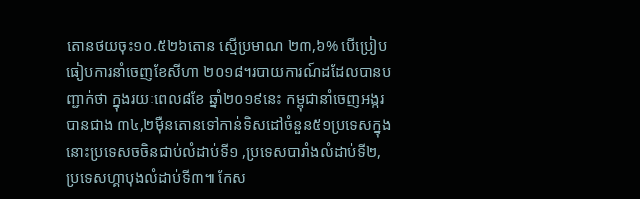តោនថយចុះ១០.៥២៦តោន ស្មើប្រមាណ ២៣,៦% បើប្រៀបធៀបការនាំចេញខែសីហា ២០១៨។របាយការណ៍ដដែលបានបញ្ជាក់ថា ក្នុងរយៈពេល៨ខែ ឆ្នាំ២០១៩នេះ កម្ពុជានាំចេញអង្ករបានជាង ៣៤,២ម៉ឺនតោនទៅកាន់ទិសដៅចំនួន៥១ប្រទេសក្នុងនោះប្រទេសចចិនជាប់លំដាប់ទី១ ,ប្រទេសបារាំងលំដាប់ទី២, ប្រទេសហ្គាបុងលំដាប់ទី៣៕ កែស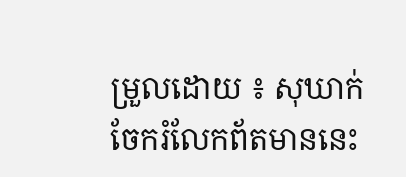ម្រួលដោយ ៖ សុឃាក់
ចែករំលែកព័តមាននេះ